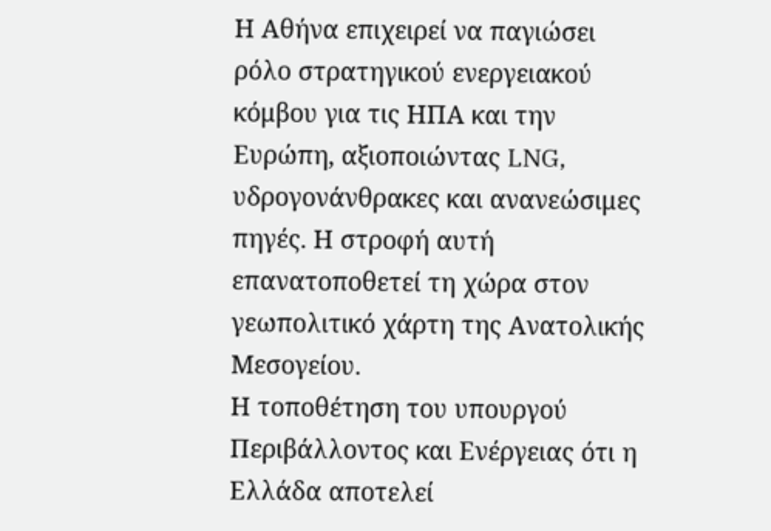Η Αθήνα επιχειρεί να παγιώσει ρόλο στρατηγικού ενεργειακού κόμβου για τις ΗΠΑ και την Ευρώπη, αξιοποιώντας LNG, υδρογονάνθρακες και ανανεώσιμες πηγές. Η στροφή αυτή επανατοποθετεί τη χώρα στον γεωπολιτικό χάρτη της Ανατολικής Μεσογείου.
Η τοποθέτηση του υπουργού Περιβάλλοντος και Ενέργειας ότι η Ελλάδα αποτελεί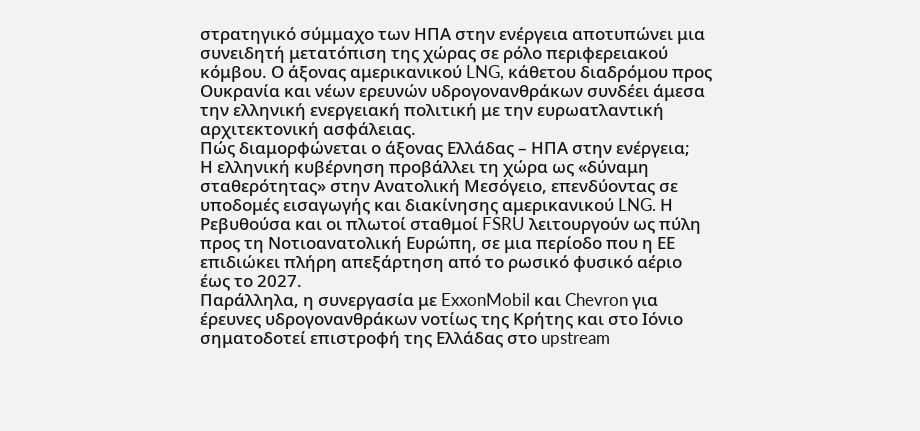στρατηγικό σύμμαχο των ΗΠΑ στην ενέργεια αποτυπώνει μια συνειδητή μετατόπιση της χώρας σε ρόλο περιφερειακού κόμβου. Ο άξονας αμερικανικού LNG, κάθετου διαδρόμου προς Ουκρανία και νέων ερευνών υδρογονανθράκων συνδέει άμεσα την ελληνική ενεργειακή πολιτική με την ευρωατλαντική αρχιτεκτονική ασφάλειας.
Πώς διαμορφώνεται ο άξονας Ελλάδας – ΗΠΑ στην ενέργεια;
Η ελληνική κυβέρνηση προβάλλει τη χώρα ως «δύναμη σταθερότητας» στην Ανατολική Μεσόγειο, επενδύοντας σε υποδομές εισαγωγής και διακίνησης αμερικανικού LNG. Η Ρεβυθούσα και οι πλωτοί σταθμοί FSRU λειτουργούν ως πύλη προς τη Νοτιοανατολική Ευρώπη, σε μια περίοδο που η ΕΕ επιδιώκει πλήρη απεξάρτηση από το ρωσικό φυσικό αέριο έως το 2027.
Παράλληλα, η συνεργασία με ExxonMobil και Chevron για έρευνες υδρογονανθράκων νοτίως της Κρήτης και στο Ιόνιο σηματοδοτεί επιστροφή της Ελλάδας στο upstream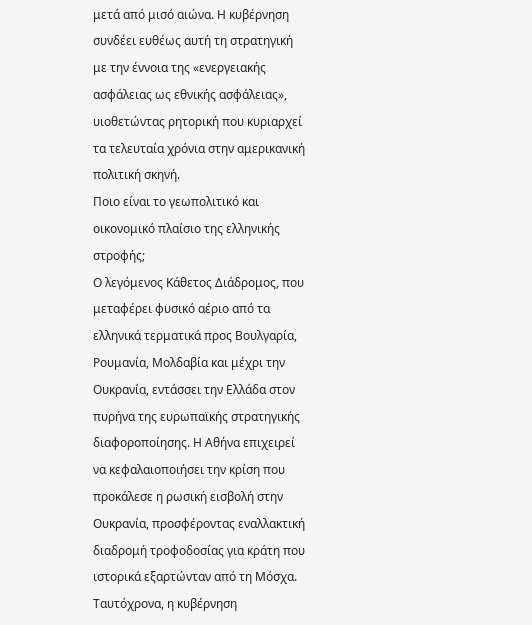μετά από μισό αιώνα. Η κυβέρνηση συνδέει ευθέως αυτή τη στρατηγική με την έννοια της «ενεργειακής ασφάλειας ως εθνικής ασφάλειας», υιοθετώντας ρητορική που κυριαρχεί τα τελευταία χρόνια στην αμερικανική πολιτική σκηνή.
Ποιο είναι το γεωπολιτικό και οικονομικό πλαίσιο της ελληνικής στροφής;
Ο λεγόμενος Κάθετος Διάδρομος, που μεταφέρει φυσικό αέριο από τα ελληνικά τερματικά προς Βουλγαρία, Ρουμανία, Μολδαβία και μέχρι την Ουκρανία, εντάσσει την Ελλάδα στον πυρήνα της ευρωπαϊκής στρατηγικής διαφοροποίησης. Η Αθήνα επιχειρεί να κεφαλαιοποιήσει την κρίση που προκάλεσε η ρωσική εισβολή στην Ουκρανία, προσφέροντας εναλλακτική διαδρομή τροφοδοσίας για κράτη που ιστορικά εξαρτώνταν από τη Μόσχα.
Ταυτόχρονα, η κυβέρνηση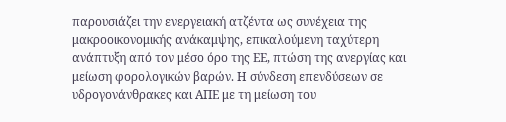παρουσιάζει την ενεργειακή ατζέντα ως συνέχεια της μακροοικονομικής ανάκαμψης, επικαλούμενη ταχύτερη ανάπτυξη από τον μέσο όρο της ΕΕ, πτώση της ανεργίας και μείωση φορολογικών βαρών. Η σύνδεση επενδύσεων σε υδρογονάνθρακες και ΑΠΕ με τη μείωση του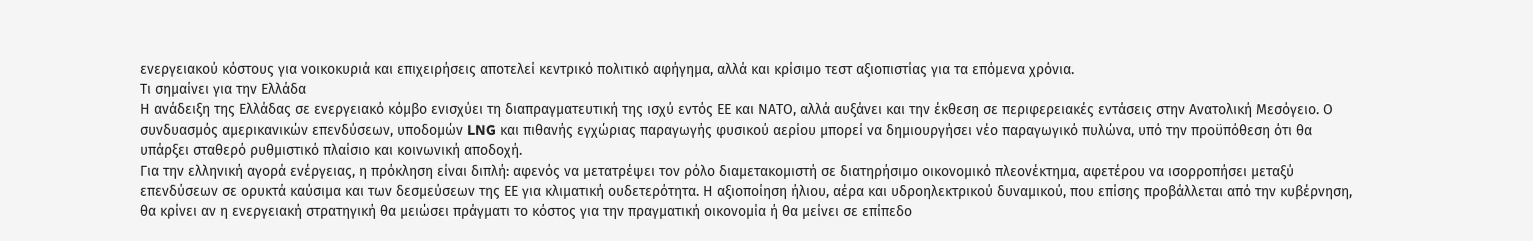ενεργειακού κόστους για νοικοκυριά και επιχειρήσεις αποτελεί κεντρικό πολιτικό αφήγημα, αλλά και κρίσιμο τεστ αξιοπιστίας για τα επόμενα χρόνια.
Τι σημαίνει για την Ελλάδα
Η ανάδειξη της Ελλάδας σε ενεργειακό κόμβο ενισχύει τη διαπραγματευτική της ισχύ εντός ΕΕ και ΝΑΤΟ, αλλά αυξάνει και την έκθεση σε περιφερειακές εντάσεις στην Ανατολική Μεσόγειο. Ο συνδυασμός αμερικανικών επενδύσεων, υποδομών LNG και πιθανής εγχώριας παραγωγής φυσικού αερίου μπορεί να δημιουργήσει νέο παραγωγικό πυλώνα, υπό την προϋπόθεση ότι θα υπάρξει σταθερό ρυθμιστικό πλαίσιο και κοινωνική αποδοχή.
Για την ελληνική αγορά ενέργειας, η πρόκληση είναι διπλή: αφενός να μετατρέψει τον ρόλο διαμετακομιστή σε διατηρήσιμο οικονομικό πλεονέκτημα, αφετέρου να ισορροπήσει μεταξύ επενδύσεων σε ορυκτά καύσιμα και των δεσμεύσεων της ΕΕ για κλιματική ουδετερότητα. Η αξιοποίηση ήλιου, αέρα και υδροηλεκτρικού δυναμικού, που επίσης προβάλλεται από την κυβέρνηση, θα κρίνει αν η ενεργειακή στρατηγική θα μειώσει πράγματι το κόστος για την πραγματική οικονομία ή θα μείνει σε επίπεδο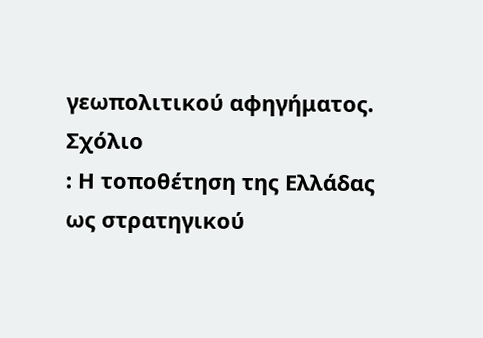γεωπολιτικού αφηγήματος.
Σχόλιο
: Η τοποθέτηση της Ελλάδας ως στρατηγικού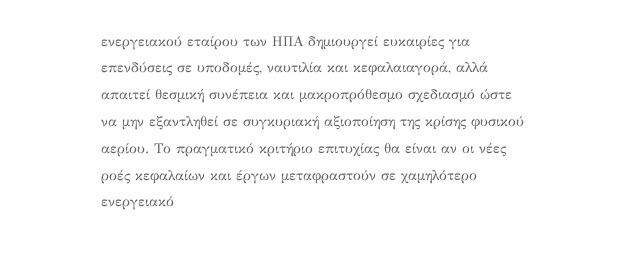ενεργειακού εταίρου των ΗΠΑ δημιουργεί ευκαιρίες για επενδύσεις σε υποδομές, ναυτιλία και κεφαλαιαγορά, αλλά απαιτεί θεσμική συνέπεια και μακροπρόθεσμο σχεδιασμό ώστε να μην εξαντληθεί σε συγκυριακή αξιοποίηση της κρίσης φυσικού αερίου. Το πραγματικό κριτήριο επιτυχίας θα είναι αν οι νέες ροές κεφαλαίων και έργων μεταφραστούν σε χαμηλότερο ενεργειακό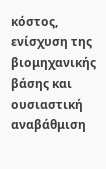κόστος, ενίσχυση της βιομηχανικής βάσης και ουσιαστική αναβάθμιση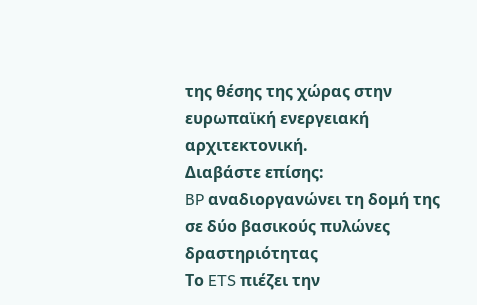της θέσης της χώρας στην ευρωπαϊκή ενεργειακή αρχιτεκτονική.
Διαβάστε επίσης:
BP αναδιοργανώνει τη δομή της σε δύο βασικούς πυλώνες δραστηριότητας
Το ETS πιέζει την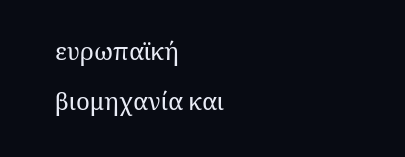ευρωπαϊκή βιομηχανία και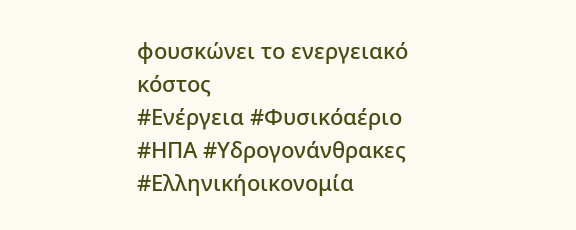φουσκώνει το ενεργειακό κόστος
#Ενέργεια #Φυσικόαέριο #ΗΠΑ #Υδρογονάνθρακες #Ελληνικήοικονομία